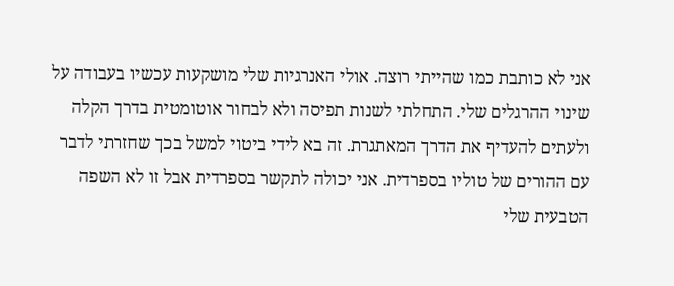אני לא כותבת כמו שהייתי רוצה. אולי האנרגיות שלי מושקעות עכשיו בעבודה על שינוי ההרגלים שלי. התחלתי לשנות תפיסה ולא לבחור אוטומטית בדרך הקלה ולעתים להעדיף את הדרך המאתגרת. זה בא לידי ביטוי למשל בכך שחזרתי לדבר עם ההורים של טוליו בספרדית. אני יכולה לתקשר בספרדית אבל זו לא השפה הטבעית שלי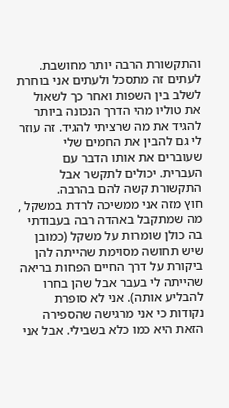והתקשורת הרבה יותר מחושבת. לעתים זה מתסכל ולעתים אני בוחרת לשלב בין השפות ואחר כך לשאול את טוליו מהי הדרך הנכונה ביותר להגיד את מה שרציתי להגיד. זה עוזר לי גם להבין את החמים שלי שעוברים את אותו הדבר עם העברית. יכולים לתקשר אבל התקשורת קשה להם בהרבה.
חוץ מזה אני ממשיכה לרדת במשקל , מה שמתקבל באהדה רבה בעבודתי בה כולן שומרות על משקל (כמובן שיש תחושה מסוימת שהייתה להן ביקורת על דרך החיים הפחות בריאה שהייתה לי בעבר אבל שהן בחרו להבליע אותה). אני לא סופרת נקודות כי אני מרגישה שהספירה הזאת היא כמו כלא בשבילי. אבל אני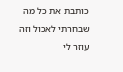כותבת את כל מה שבחרתי לאכול וזה עוזר לי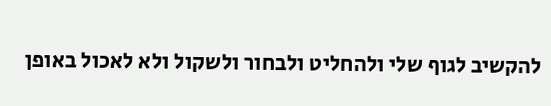להקשיב לגוף שלי ולהחליט ולבחור ולשקול ולא לאכול באופן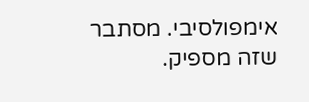אימפולסיבי. מסתבר שזה מספיק.